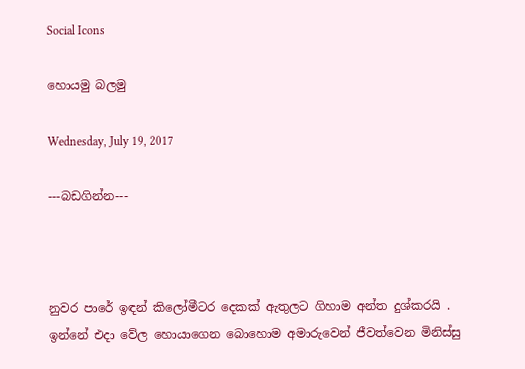Social Icons

හොයමු බලමු

Wednesday, July 19, 2017

---බඩගින්න---



නුවර පාරේ ඉඳන් කිලෝමීටර දෙකක් ඇතුලට ගිහාම අන්ත දුශ්කරයි . ඉන්නේ එදා වේල හොයාගෙන බොහොම අමාරුවෙන් ජීවත්වෙන මිනිස්සු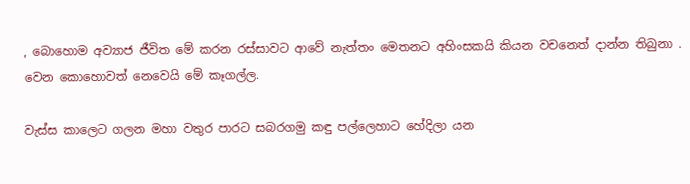, බොහොම අව්‍යාජ ජීවිත මේ කරන රස්සාවට ආවේ නැත්තං මෙතනට අහිංසකයි කියන වචනෙත් දාන්න තිබුනා .
වෙන කොහොවත් නෙවෙයි මේ කෑගල්ල.

වැස්ස කාලෙට ගලන මහා වතුර පාරට සබරගමු කඳු පල්ලෙහාට හේදිලා යන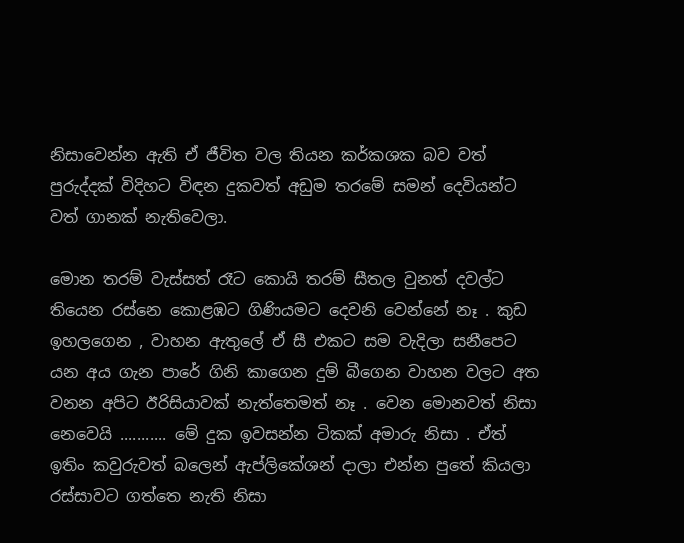නිසාවෙන්න ඇති ඒ ජීවිත වල තියන කර්කශක බව වත් පුරුද්දක් විදිහට විඳන දුකවත් අඩුම තරමේ සමන් දෙවියන්ට වත් ගානක් නැතිවෙලා.

මොන තරම් වැස්සත් රෑට කොයි තරම් සීතල වුනත් දවල්ට තියෙන රස්නෙ කොළඹට ගිණියමට දෙවනි වෙන්නේ නෑ . කුඩ ඉහලගෙන , වාහන ඇතුලේ ඒ සී එකට සම වැදිලා සනීපෙට යන අය ගැන පාරේ ගිනි කාගෙන දුම් බීගෙන වාහන වලට අත වනන අපිට ඊරිසියාවක් නැත්තෙමත් නෑ . වෙන මොනවත් නිසා නෙවෙයි ........... මේ දුක ඉවසන්න ටිකක් අමාරු නිසා . ඒත් ඉතිං කවුරුවත් බලෙන් ඇප්ලිකේශන් දාලා එන්න පුතේ කියලා රස්සාවට ගත්තෙ නැති නිසා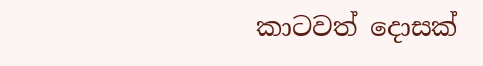කාටවත් දොසක්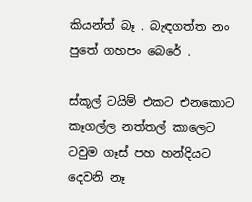කියන්ත් බෑ . බැඳගත්ත නං පුතේ ගහපං බෙරේ .

ස්කූල් ටයිම් එකට එනකොට කෑගල්ල නත්තල් කාලෙට ටවුම ගෑස් පහ හන්දියට දෙවනි නෑ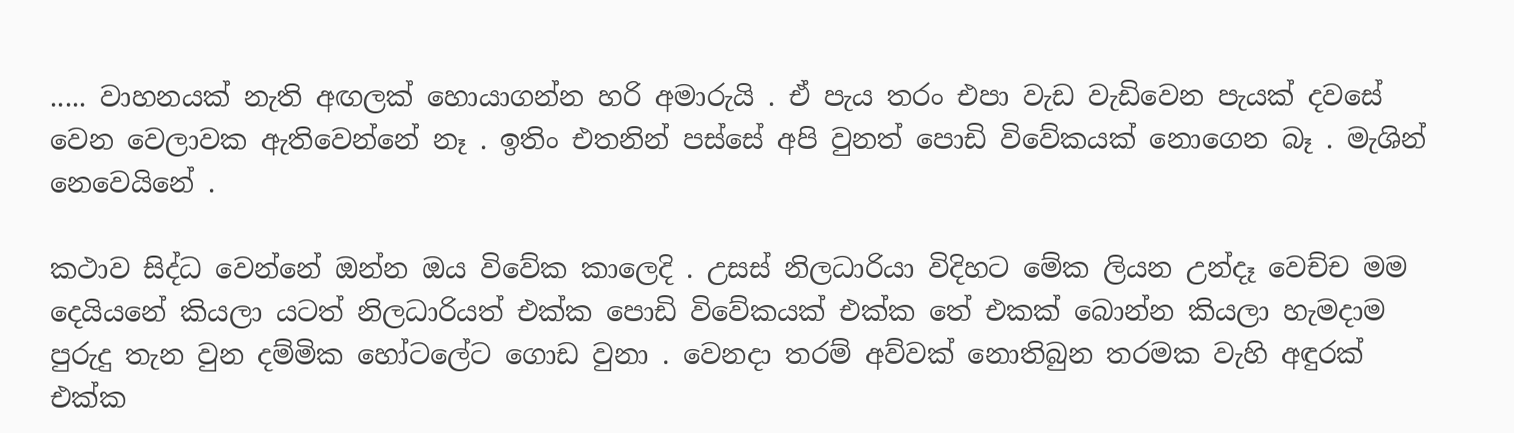..... වාහනයක් නැති අඟලක් හොයාගන්න හරි අමාරුයි . ඒ පැය තරං එපා වැඩ වැඩිවෙන පැයක් දවසේ වෙන වෙලාවක ඇතිවෙන්නේ නෑ . ඉතිං එතනින් පස්සේ අපි වුනත් පොඩි විවේකයක් නොගෙන බෑ . මැශින් නෙවෙයිනේ .

කථාව සිද්ධ වෙන්නේ ඔන්න ඔය විවේක කාලෙදි . උසස් නිලධාරියා විදිහට මේක ලියන උන්දෑ වෙච්ච මම දෙයියනේ කියලා යටත් නිලධාරියත් එක්ක පොඩි විවේකයක් එක්ක තේ එකක් බොන්න කියලා හැමදාම පුරුදු තැන වුන දම්මික හෝටලේට ගොඩ වුනා . වෙනදා තරම් අව්වක් නොතිබුන තරමක වැහි අඳුරක් එක්ක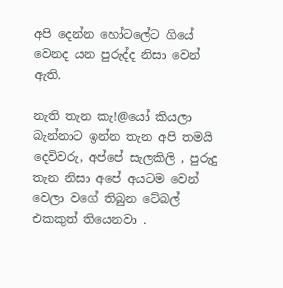අපි දෙන්න හෝටලේට ගියේ වෙනද යන පුරුද්ද නිසා වෙන් ඇති.

නැති තැන කැ!@යෝ කියලා බැන්නාට ඉන්න තැන අපි තමයි දෙවිවරු, අප්පේ සැලකිලි , පුරුදු තැන නිසා අපේ අයටම වෙන් වෙලා වගේ තිබුන ටේබල් එකකුත් තියෙනවා .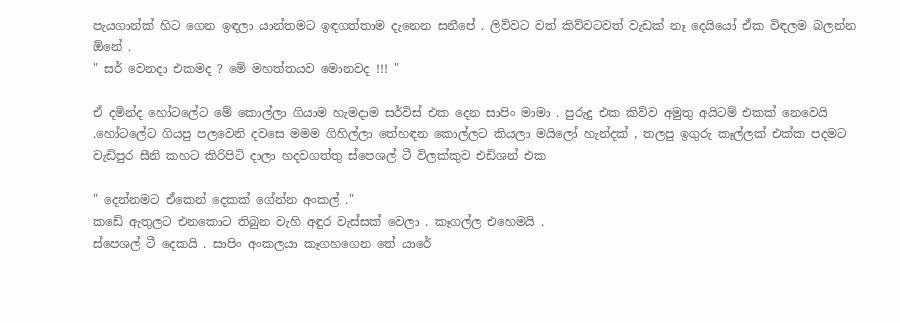පැයගාන්ක් හිට ගෙන ඉඳලා යාන්තමට ඉඳගත්තාම දැනෙන සනීපේ . ලිව්වට වත් කිව්වටවත් වැඩක් නෑ දෙයියෝ ඒක විඳලම බලන්න ඕනේ .
" සර් වෙනදා එකමද ? මේ මහත්තයව මොනවද !!! "

ඒ දමින්ද හෝටලේට මේ කොල්ලා ගියාම හැමදාම සර්විස් එක දෙන සාපිං මාමා . පුරුදු එක කිව්ව අමුතු අයිටම් එකක් නෙවෙයි .හෝටලේට ගියපු පලවෙනි දවසෙ මමම ගිහිල්ලා තේහඳන කොල්ලට කියලා මයිලෝ හැන්දක් , තලපු ඉගුරු කෑල්ලක් එක්ක පදමට වැඩිපුර සීනි කහට කිරිපිටි දාලා හදවගත්තු ස්පෙශල් ටී විලක්කුව එඩිශන් එක

" දෙන්නමට ඒකෙන් දෙකක් ගේන්න අංකල් ."
කඩේ ඇතුලට එනකොට තිබුන වැහි අඳුර වැස්සක් වෙලා . කෑගල්ල එහෙමයි .
ස්පෙශල් ටී දෙකයි . සාපිං අංකලයා කෑගහගෙන තේ යාරේ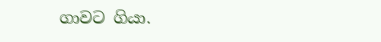ගාවට ගියා.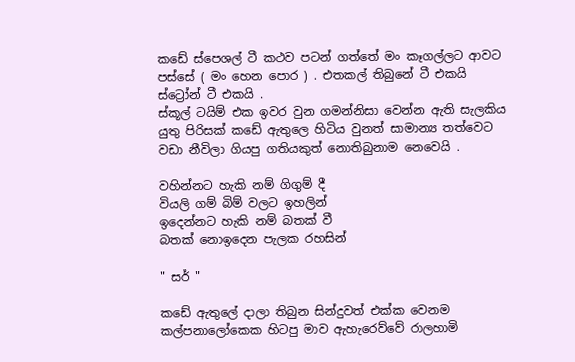කඩේ ස්පෙශල් ටී කථව පටන් ගත්තේ මං කෑගල්ලට ආවට පස්සේ ( මං හෙන පොර ) . එතකල් තිබුනේ ටී එකයි ස්ට්‍රෝන් ටී එකයි .
ස්කූල් ටයිම් එක ඉවර වුන ගමන්නිසා වෙන්න ඇති සැලකිය යුතු පිරිසක් කඩේ ඇතුලෙ හිටිය වුනත් සාමාන්‍ය තත්වෙට වඩා නීවිලා ගියපු ගතියකුත් නොතිබුනාම නෙවෙයි .

වහින්නට හැකි නම් ගිගුම් දී
වියලි ගම් බිම් වලට ඉහලින්
ඉදෙන්නට හැකි නම් බතක් වී
බතක් නොඉදෙන පැලක රහසින්

" සර් "

කඩේ ඇතුලේ දාලා තිබුන සින්දුවත් එක්ක වෙනම කල්පනාලෝකෙක හිටපු මාව ඇහැරෙව්වේ රාලහාමි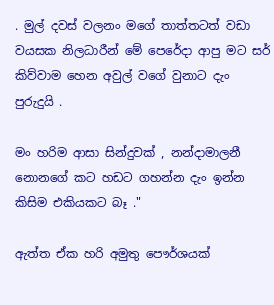. මුල් දවස් වලනං මගේ තාත්තටත් වඩා වයසක නිලධාරීන් මේ පෙරේදා ආපු මට සර් කිව්වාම හෙන අවුල් වගේ වුනාට දැං පුරුදුයි .

මං හරිම ආසා සින්දුවක් , නන්දාමාලනී නොනගේ කට හඩට ගහන්න දැං ඉන්න කිසිම එකියකට බෑ ."

ඇත්ත ඒක හරි අමුතු පෞර්ශයක්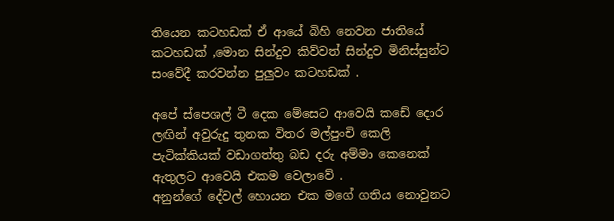තියෙන කටහඩක් ඒ ආයේ බිහි නෙවන ජාතියේ කටහඩක් ,මොන සින්දුව කිව්වත් සින්දුව මිනිස්සුන්ට සංවේදී කරවන්න පුලුවං කටහඩක් .

අපේ ස්පෙශල් ටී දෙක මේසෙට ආවෙයි කඩේ දොර ලඟින් අවුරුදු තුනක විතර මල්පුංචි කෙලි පැටික්කියක් වඩාගත්තු බඩ දරු අම්මා කෙනෙක් ඇතුලට ආවෙයි එකම වෙලාවේ .
අනුන්ගේ දේවල් හොයන එක මගේ ගතිය නොවුනට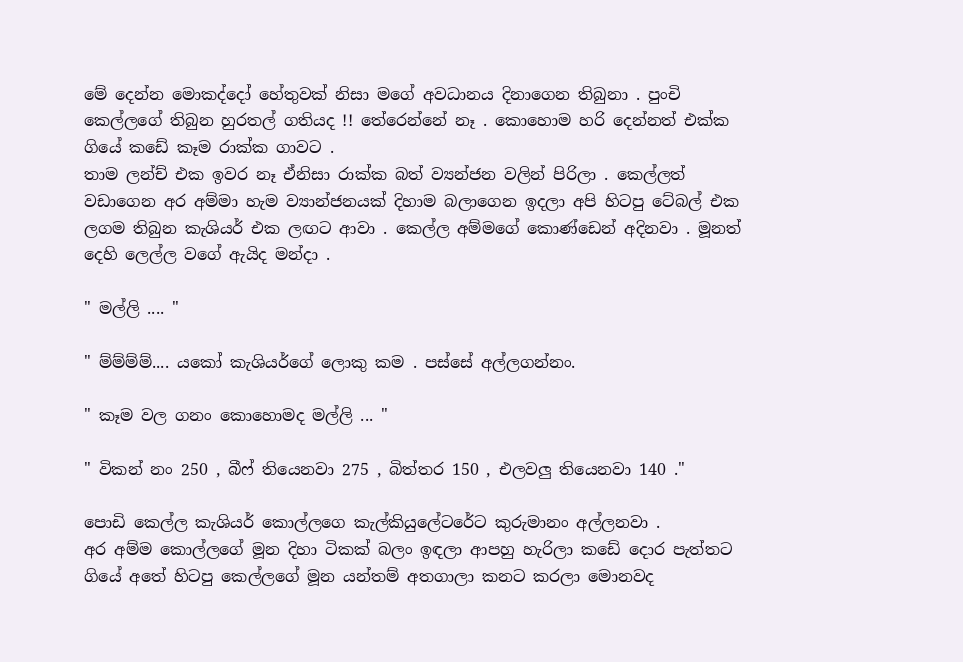මේ දෙන්න මොකද්දෝ හේතුවක් නිසා මගේ අවධානය දිනාගෙන තිබුනා . පුංචි කෙල්ලගේ තිබුන හුරතල් ගතියද !! තේරෙන්නේ නෑ . කොහොම හරි දෙන්නත් එක්ක ගියේ කඩේ කෑම රාක්ක ගාවට .
තාම ලන්ච් එක ඉවර නෑ ඒනිසා රාක්ක බත් ව්‍යන්ජන වලින් පිරිලා . කෙල්ලත් වඩාගෙන අර අම්මා හැම ව්‍යාන්ජනයක් දිහාම බලාගෙන ඉදලා අපි හිටපු ටේබල් එක ලගම තිබුන කැශියර් එක ලඟට ආවා . කෙල්ල අම්මගේ කොණ්ඩෙන් අදිනවා . මූනත් දෙහි ලෙල්ල වගේ ඇයිද මන්දා .

" මල්ලි .... "

" ම්ම්ම්ම්.... යකෝ කැශියර්ගේ ලොකු කම . පස්සේ අල්ලගන්නං.

" කෑම වල ගනං කොහොමද මල්ලි ... "

" විකන් නං 250 , බීෆ් තියෙනවා 275 , බිත්තර 150 , එලවලු තියෙනවා 140 ."

පොඩි කෙල්ල කැශියර් කොල්ලගෙ කැල්කියුලේටරේට කුරුමානං අල්ලනවා .
අර අම්ම කොල්ලගේ මූන දිහා ටිකක් බලං ඉඳලා ආපහු හැරිලා කඩේ දොර පැත්තට ගියේ අතේ හිටපු කෙල්ලගේ මූන යන්තම් අතගාලා කනට කරලා මොනවද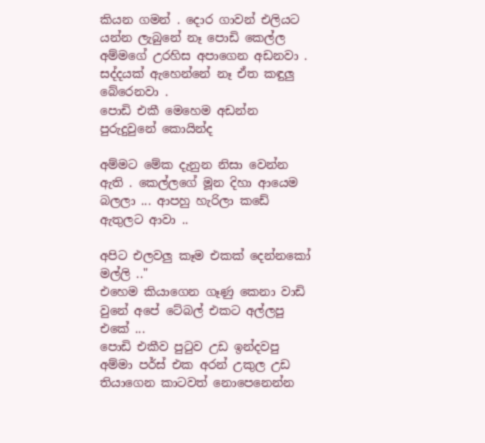කියන ගමන් . දොර ගාවන් එලියට යන්න ලැබුනේ නෑ පොඩි කෙල්ල අම්මගේ උරහිස අපාගෙන අඩනවා . සද්දයක් ඇහෙන්නේ නෑ ඒත කඳුලු බේරෙනවා .
පොඩි එකී මෙහෙම අඩන්න පුරුදුවුනේ කොයින්ද

අම්මට මේක දැනුන නිසා වෙන්න ඇති . කෙල්ලගේ මූන දිහා ආයෙම බලලා ... ආපහු හැරිලා කඩේ ඇතුලට ආවා ..

අපිට එලවලු කෑම එකක් දෙන්නකෝ මල්ලි .."
එහෙම කියාගෙන ගෑණු කෙනා වාඩි වුනේ අපේ ටේබල් එකට අල්ලපු එකේ ...
පොඩි එකීව පුටුව උඩ ඉන්දවපු අම්මා පර්ස් එක අරන් උකුල උඩ තියාගෙන කාටවත් නොපෙනෙන්න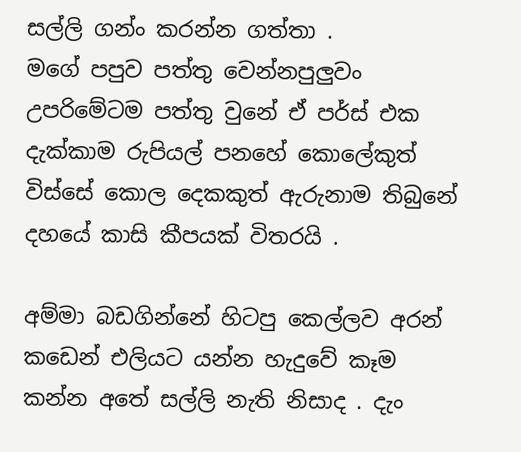සල්ලි ගන්ං කරන්න ගත්තා .
මගේ පපුව පත්තු වෙන්නපුලුවං උපරිමේටම පත්තු වුනේ ඒ පර්ස් එක දැක්කාම රුපියල් පනහේ කොලේකුත් විස්සේ කොල දෙකකුත් ඇරුනාම තිබුනේ දහයේ කාසි කීපයක් විතරයි .

අම්මා බඩගින්නේ හිටපු කෙල්ලව අරන් කඩෙන් එලියට යන්න හැදුවේ කෑම කන්න අතේ සල්ලි නැති නිසාද . දැං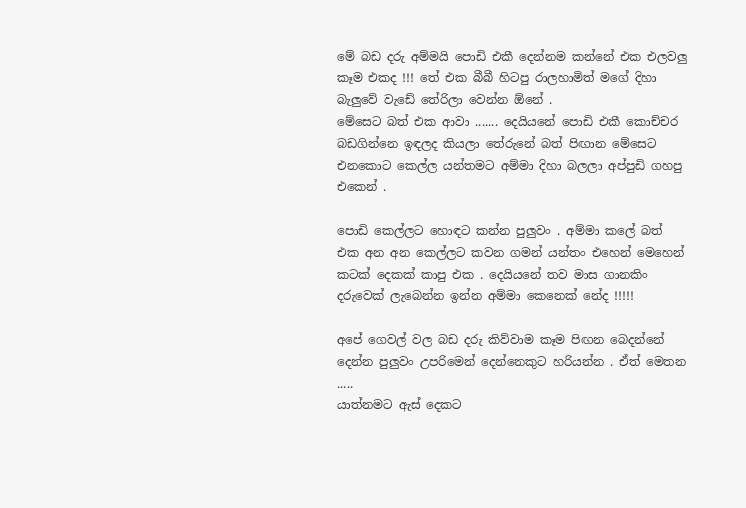මේ බඩ දරු අම්මයි පොඩි එකී දෙන්නම කන්නේ එක එලවලු කෑම එකද !!! තේ එක බීබී හිටපු රාලහාමිත් මගේ දිහා බැලුවේ වැඩේ තේරිලා වෙන්න ඕනේ .
මේසෙට බත් එක ආවා ....... දෙයියනේ පොඩි එකී කොච්චර බඩගින්නෙ ඉඳලද කියලා තේරුනේ බත් පිඟාන මේසෙට එනකොට කෙල්ල යන්තමට අම්මා දිහා බලලා අප්පුඩි ගහපු එකෙන් .

පොඩි කෙල්ලට හොඳට කන්න පුලුවං . අම්මා කලේ බත් එක අන අන කෙල්ලට කවන ගමන් යන්තං එහෙන් මෙහෙන් කටක් දෙකක් කාපු එක . දෙයියනේ තව මාස ගානකිං දරුවෙක් ලැබෙන්න ඉන්න අම්මා කෙනෙක් නේද !!!!!

අපේ ගෙවල් වල බඩ දරු කිව්වාම කෑම පිඟන බෙදන්නේ දෙන්න පුලුවං උපරිමෙන් දෙන්නෙකුට හරියන්න . ඒත් මෙතන .....
යාත්නමට ඇස් දෙකට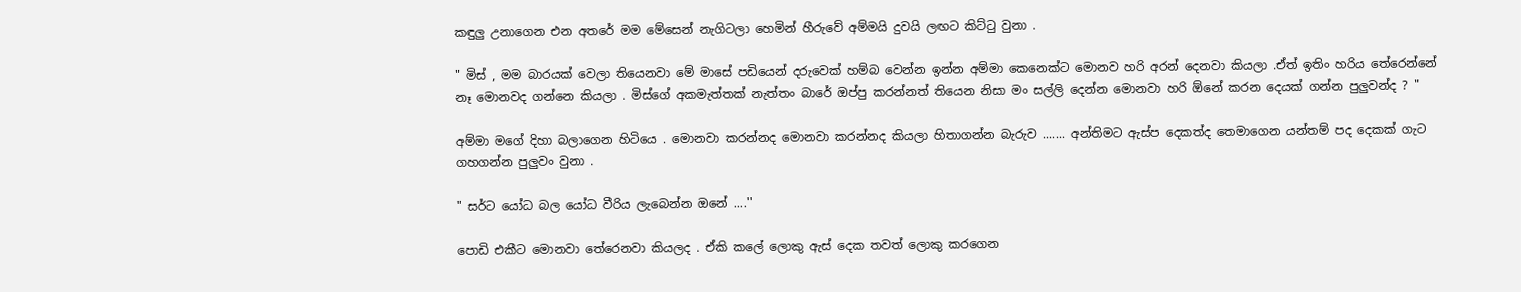කඳුලු උනාගෙන එන අතරේ මම මේසෙන් නැගිටලා හෙමින් හීරුවේ අම්මයි දුවයි ලඟට කිට්ටු වුනා .

" මිස් , මම බාරයක් වෙලා තියෙනවා මේ මාසේ පඩියෙන් දරුවෙක් හම්බ වෙන්න ඉන්න අම්මා කෙනෙක්ට මොනව හරි අරන් දෙනවා කියලා .ඒත් ඉතිං හරිය තේරෙන්නේ නෑ මොනවද ගන්නෙ කියලා . මිස්ගේ අකමැත්තක් නැත්තං බාරේ ඔප්පු කරන්නත් තියෙන නිසා මං සල්ලි දෙන්න මොනවා හරි ඕනේ කරන දෙයක් ගන්න පුලුවන්ද ? "

අම්මා මගේ දිහා බලාගෙන හිටියෙ . මොනවා කරන්නද මොනවා කරන්නද කියලා හිතාගන්න බැරුව ....... අන්තිමට ඇස්ප දෙකත්ද තෙමාගෙන යන්තම් පද දෙකක් ගැට ගහගන්න පුලුවං වුනා .

" සර්ට යෝධ බල යෝධ වීරිය ලැබෙන්න ඔනේ ....''

පොඩි එකීට මොනවා තේරෙනවා කියලද . ඒකි කලේ ලොකු ඇස් දෙක තවත් ලොකු කරගෙන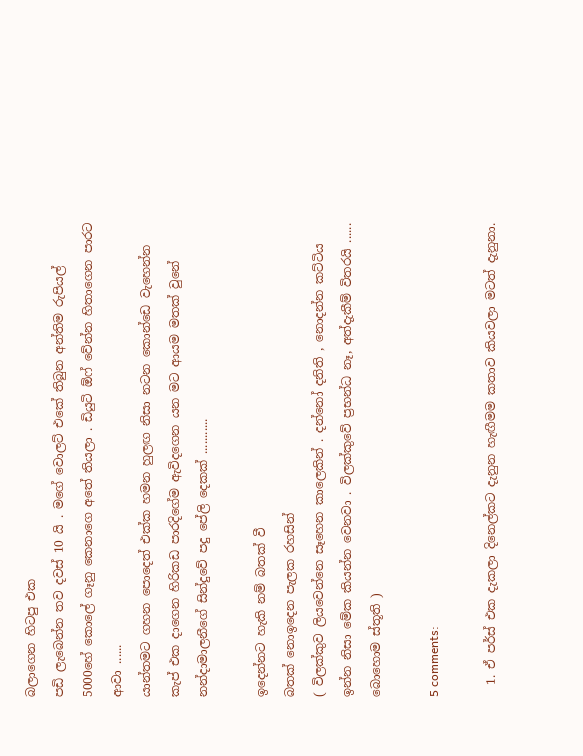බලාගෙන හිටපු එක
පඩි ලැබෙන්න තව දවස් 10 යි . මගේ වොලට් එකේ තිබුන අන්තිම රුපියල් 5000හේ කොලේ ගෑනු කෙනාගෙ අතේ තියලා . ඩියුටි ඕෆ් වේන්න හිතාගෙන පාරට ආවා ......
යාන්තමට ගහන පොදෙත් එක්ක හමන හුලඟ නිසා නටන කොන්ඩෙ වැහෙන්න කැප් එක දාගෙන හිරිකඩ පාරදිගේම ඇවිදගෙන යන මට ආයම මතක් වුනේ නන්දාමාලනීගේ සින්දුවේ පදු පේලි දෙකක් ...........

ඉදෙන්නට හැකි නම් බතක් වී
බතක් නොඉදෙන පැලක රහසින්
( විලක්කුව ලියවෙන්නෙ සෑහෙන කාලෙකින් . දන්නෝ දනිති , නොදන්න කට්ටිය ඉන්න නිසා මේක කියන්න වෙනවා . විලක්කුවේ ප්‍රභන්ධ නෑ, අත්දැකීම් විතරයි ...... බොහොම ස්තූති )

5 comments:

  1. ඒ පර්ස් එක දැකලා දිනෙල්කට දැනුන හැඟීමම කතාව කියවලා මටත් දැනුනා.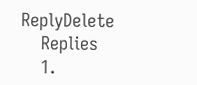ReplyDelete
    Replies
    1.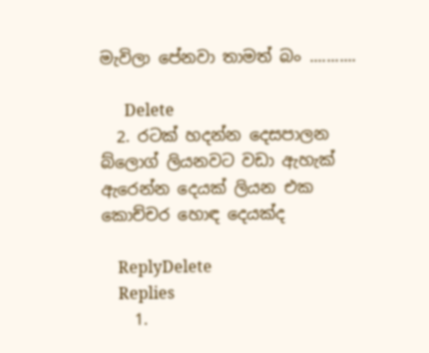මැවිලා පේනවා තාමත් බං ...........

      Delete
  2. රටක් හදන්න දෙසපාලන බ්ලොග් ලියනවට වඩා ඇහැක් ඇරෙන්න දෙයක් ලියන එක කොච්චර හොඳ දෙයක්ද

    ReplyDelete
    Replies
    1.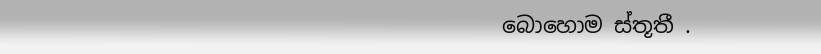බොහොම ස්තූතී .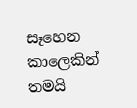සෑහෙන කාලෙකින් තමයි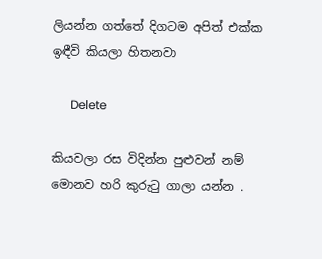ලියන්න ගත්තේ දිගටම අපිත් එක්ක ඉඳීවි කියලා හිතනවා

      Delete

කියවලා රස විදින්න පුළුවන් ‍නම් මොනව හරි කුරුටු ගාලා යන්න .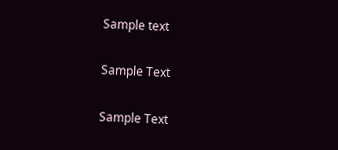Sample text

Sample Text

Sample Text